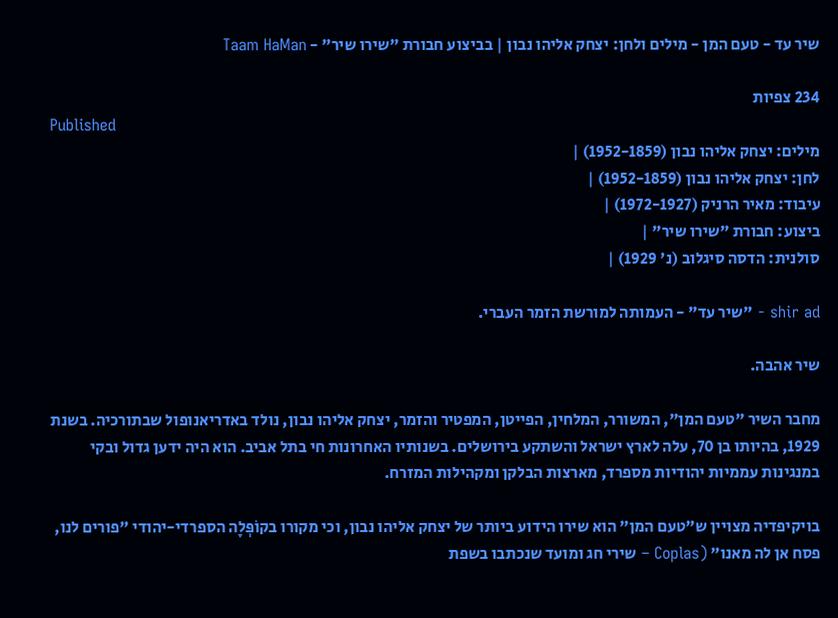שיר עד - טעם המן - מילים ולחן: יצחק אליהו נבון | בביצוע חבורת "שירו שיר" - Taam HaMan

234 צפיות
Published
מילים: יצחק אליהו נבון (1952-1859) |
לחן: יצחק אליהו נבון (1952-1859) |
עיבוד: מאיר הרניק (1972-1927) |
ביצוע: חבורת "שירו שיר" |
סולנית: הדסה סיגלוב (נ' 1929) |

shir ad - "שיר עד" - העמותה למורשת הזמר העברי.

שיר אהבה.

מחבר השיר "טעם המן", המשורר, המלחין, הפייטן, המפטיר והזמר, יצחק אליהו נבון, נולד באדריאנופול שבתורכיה. בשנת 1929, בהיותו בן 70, עלה לארץ ישראל והשתקע בירושלים. בשנותיו האחרונות חי בתל אביב. הוא היה ידען גדול ובקי במנגינות עממיות יהודיות מספרד, מארצות הבלקן ומקהילות המזרח.

בויקיפדיה מצויין ש"טעם המן" הוא שירו הידוע ביותר של יצחק אליהו נבון, וכי מקורו בקוֹפְּלָה הספרדי-יהודי "פורים לנו, פסח אן לה מאנו" (Coplas – שירי חג ומועד שנכתבו בשפת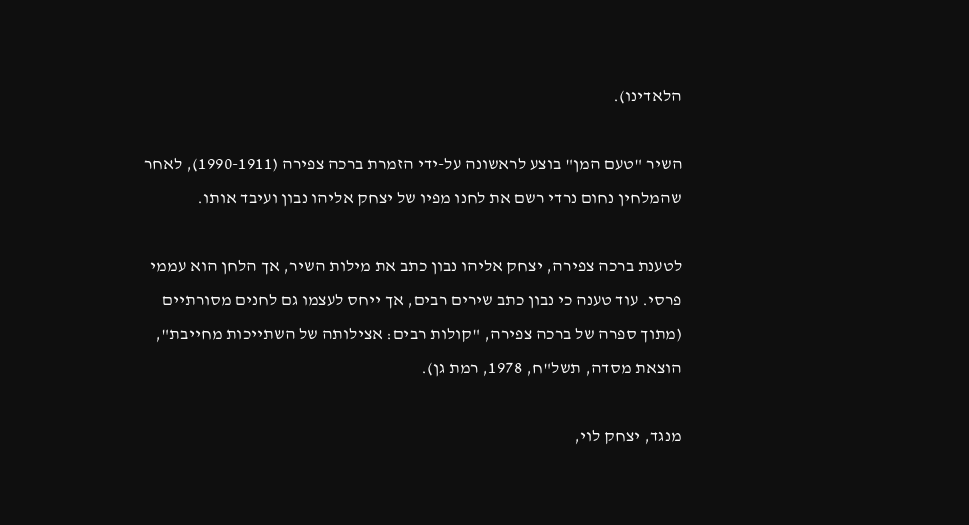הלאדינו).

השיר "טעם המן" בוצע לראשונה על-ידי הזמרת ברכה צפירה (1990-1911), לאחר שהמלחין נחום נרדי רשם את לחנו מפיו של יצחק אליהו נבון ועיבד אותו.

לטענת ברכה צפירה, יצחק אליהו נבון כתב את מילות השיר, אך הלחן הוא עממי פרסי. עוד טענה כי נבון כתב שירים רבים, אך ייחס לעצמו גם לחנים מסורתיים (מתוך ספרה של ברכה צפירה, "קולות רבים: אצילותה של השתייכות מחייבת", הוצאת מסדה, תשל"ח, 1978, רמת גן).

מנגד, יצחק לוי,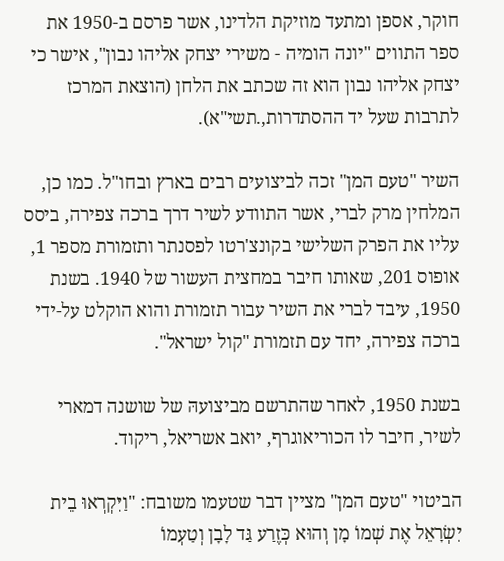חוקר, אספן ומתעד מוזיקת הלדינו, אשר פרסם ב-1950 את ספר התווים "יונה הומיה - משירי יצחק אליהו נבון", אישר כי יצחק אליהו נבון הוא זה שכתב את הלחן (הוצאת המרכז לתרבות שעל יד ההסתדרות,.תשי"א).

השיר "טעם המן" זכה לביצועים רבים בארץ ובחו"ל. כמו כן, המלחין מרק לברי, אשר התוודע לשיר דרך ברכה צפירה, ביסס עליו את הפרק השלישי בקונצ'רטו לפסנתר ותזמורת מספר 1, אופוס 201, שאותו חיבר במחצית העשור של 1940. בשנת 1950, עיבד לברי את השיר עבור תזמורת והוא הוקלט על-ידי ברכה צפירה, יחד עם תזמורת "קול ישראל".

בשנת 1950, לאחר שהתרשם מביצועהּ של שושנה דמארי לשיר, חיבר לו הכוריאוגרף, יואב אשריאל, ריקוד.

הביטוי "טעם המן" מציין דבר שטעמו משובח: "וַיִּקְרְאוּ בֵית יִשְׂרָאֵל אֶת שְׁמוֹ מָן וְהוּא כְּזֶרַע גַּד לָבָן וְטַעְמוֹ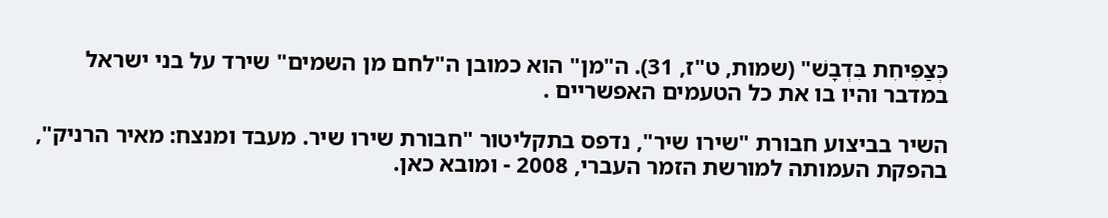כְּצַפִּיחִת בִּדְבָשׁ" (שמות, ט"ז, 31). ה"מן" הוא כמובן ה"לחם מן השמים" שירד על בני ישראל במדבר והיו בו את כל הטעמים האפשריים .

השיר בביצוע חבורת "שירו שיר", נדפס בתקליטור "חבורת שירו שיר. מעבד ומנצח: מאיר הרניק", בהפקת העמותה למורשת הזמר העברי, 2008 - ומובא כאן.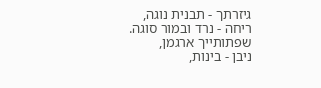גיזרתך - תבנית נוגה,
ריחה - נרד ובמור סוגה.
שפתותייך ארגמן,
ניבן - בינות,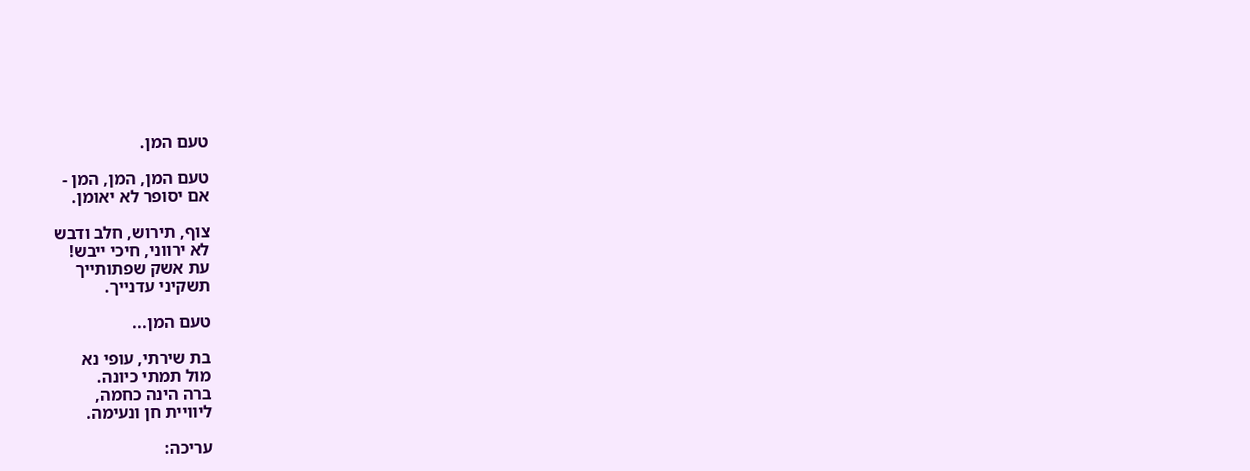טעם המן.

טעם המן, המן, המן -
אם יסופר לא יאומן.

צוף, תירוש, חלב ודבש
לא ירווני, חיכי ייבש!
עת אשק שפתותייך
תשקיני עדנייך.

טעם המן...

בת שירתי, עופי נא
מול תמתי כיונה.
ברה הינה כחמה,
ליוויית חן ונעימה.

עריכה: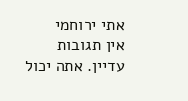אתי ירוחמי
אין תגובות עדיין. אתה יכול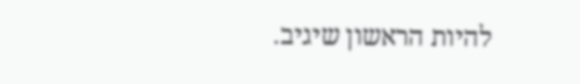להיות הראשון שיגיב.